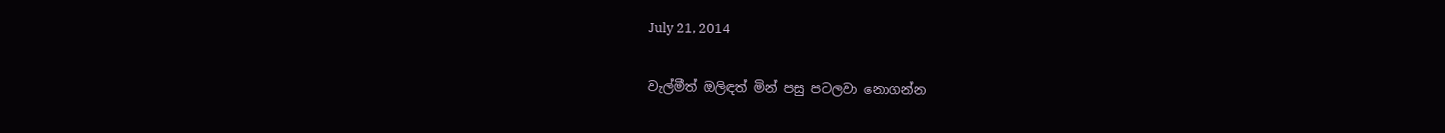July 21, 2014

වැල්මීත් ඔලිඳත් මින් පසු පටලවා නොගන්න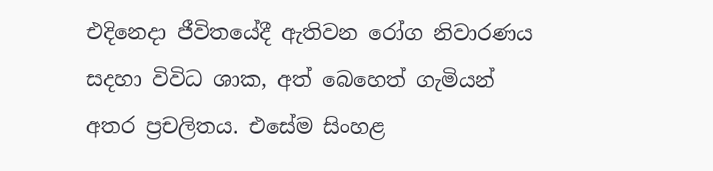එදිනෙදා ජීවිතයේදී ඇතිවන රෝග නිවාරණය සදහා විවිධ ශාක, අත් බෙහෙත් ගැමියන් අතර ප්‍රචලිතය. එසේම සිංහළ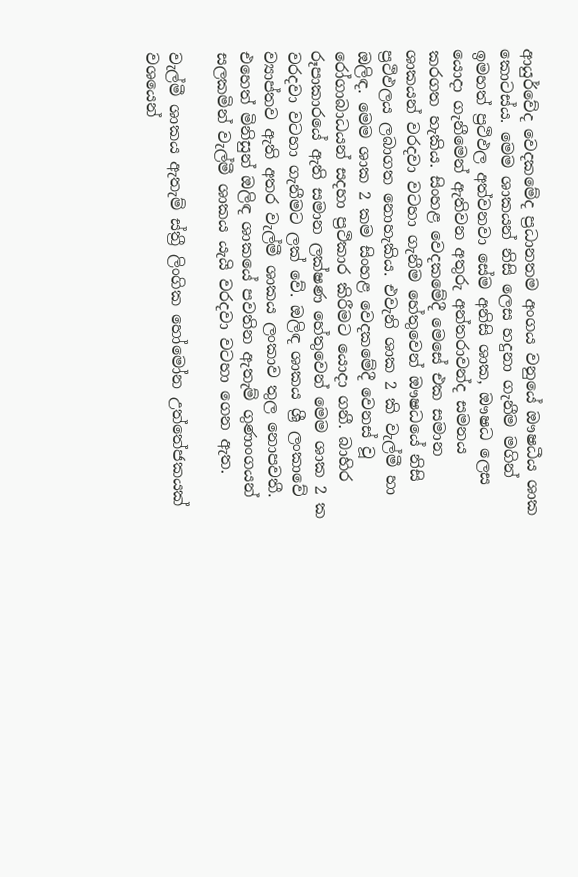ආයුර්වේද වෙදකමේද ප්‍රධානතම අංගය වනුයේ ඖෂධීය ශාක කොටස්ය. මෙම ශාකයන් නිසි ලෙස හදුනා ගැනීම මගින් ඉමහත් ප්‍රථිඵල අත්වනවා සේම අනිසි ශාක, ඖෂධ ලෙස යොදා ගැනීමෙන් ඇතිවන අතුරු අන්තරාවන්ද සමනය කරගත හැකිය. සිංහළ වෙදකමේදී මෙසේ එක සමාන ශාකයන් වරදවා වටහා ගැනීම හේතුවෙන් ඖෂධයේ නිසි ප්‍රථිඵලය ලබාගත නොහැකිය. එවැනි ශාක 2 කි වැල්මී හා ඔලිඳ. මෙම ශාක 2 කම සිංහළ වෙදකමේදී වෙනස් වූ රෝගාබාධයන් සදහා ප්‍රථිකාර කිරීමට යොදා ගනී. බාහිර රූපාකාරයේ ඇති සමාන ලක්ෂණ හේතුවෙන් මෙම ශාක 2 ක වරදවා වටහා ගැනීමට ලක් වේ. ඔලිඳ ශාකය ශ්‍රී ලංකාවේ ව්‍යාප්තව ඇති අතර වැල්මී ශාකය ලංකාව තුල නොපවතී. එහෙත් මිනිසුන් ඔලිඳ ශාකයේ පවතින ඇතැම් ගුණාංගයන් සලකමින් වැල්මී ශාකය යැයි වරදවා වටහා ගෙන ඇත.

වැල්මී ශාකය ඇතැම් ස්ත්‍රී ලිංගික හෝමෝන උත්තේජකයක් වශයෙන්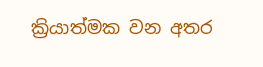ක්‍රියාත්මක වන අතර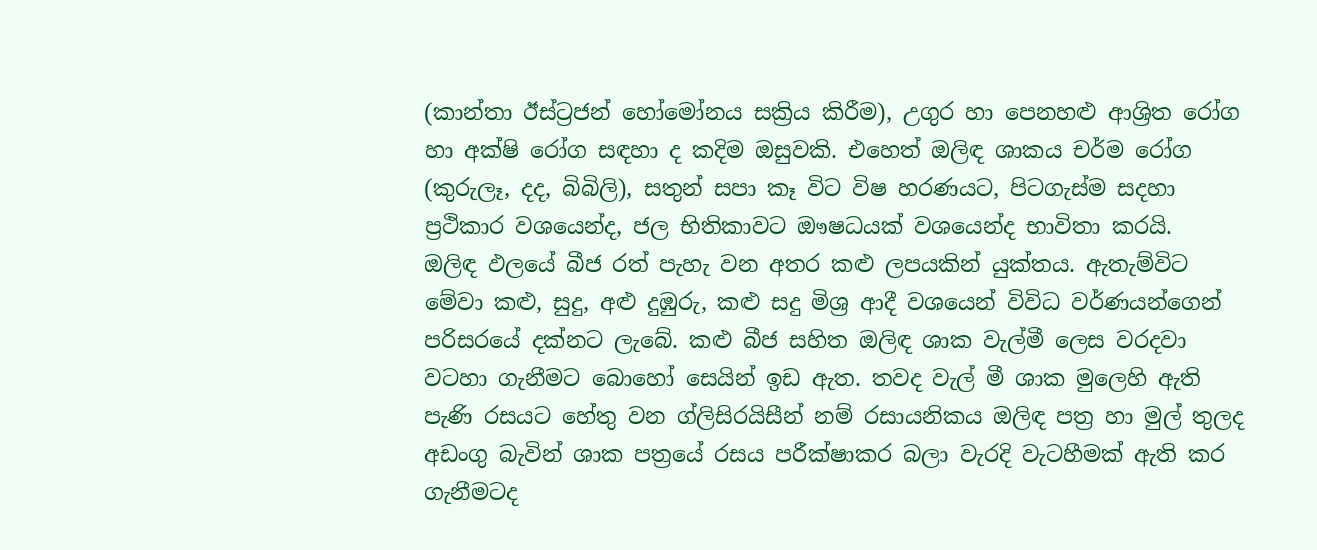(කාන්තා ඊස්ට්‍රජන් හෝමෝනය සක්‍රිය කිරීම), උගුර හා පෙනහළු ආශ්‍රිත රෝග හා අක්ෂි රෝග සඳහා ද කදිම ඔසුවකි. එහෙත් ඔලිඳ ශාකය චර්ම රෝග (කුරුලෑ, දද, බිබිලි), සතුන් සපා කෑ විට විෂ හරණයට, පිටගැස්ම සදහා ප්‍රථිකාර වශයෙන්ද, ජල භිතිකාවට ඖෂධයක් වශයෙන්ද භාවිතා කරයි.
ඔලිඳ ඵලයේ බීජ රත් පැහැ වන අතර කළු ලපයකින් යුක්තය. ඇතැම්විට මේවා කළු, සුදු, අළු දුඹුරු, කළු සදු මිශ්‍ර ආදී වශයෙන් විවිධ වර්ණයන්ගෙන් පරිසරයේ දක්නට ලැබේ. කළු බීජ සහිත ඔලිඳ ශාක වැල්මී ලෙස වරදවා වටහා ගැනීමට බොහෝ සෙයින් ඉඩ ඇත. තවද වැල් මී ශාක මුලෙහි ඇති පැණි රසයට හේතු වන ග්ලිසිරයිසීන් නම් රසායනිකය ඔලිඳ පත්‍ර හා මුල් තුලද අඩංගු බැවින් ශාක පත්‍රයේ රසය පරීක්ෂාකර බලා වැරදි වැටහීමක් ඇති කර ගැනීමටද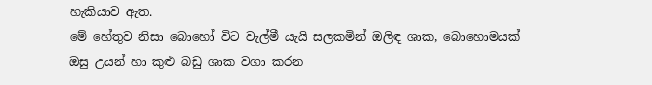හැකියාව ඇත.
මේ හේතුව නිසා බොහෝ විට වැල්මී යැයි සලකමින් ඔලිඳ ශාක, බොහොමයක් ඔසු උයන් හා කුළු බඩු ශාක වගා කරන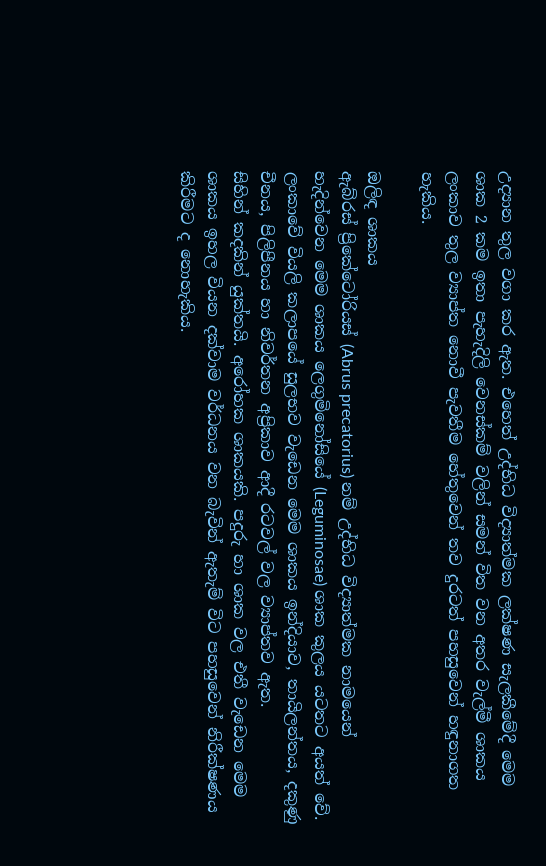උද්‍යාන තුල වගා කර ඇත. එහෙත් උද්භිධ විද්‍යාත්මක ලක්ෂණ සැලකීමේදී මෙම ශාක 2 කම ඉතා පැහැදිලි වෙනස්කම් වලින් සමන් විත වන අතර වැල්මී ශාකය ලංකාව තුල ව්‍යාප්ත නොවී පැවතීම හේතුවෙන් තව දුරටත් පහසුවෙන් හඳුනාගත හැකිය.

ඔලිඳ ශාකය
ඇබ්රස් ප්‍රිකේටෝරියස් (Abrus precatorius) නම් උද්භිධ විද්‍යාත්මක නාමයෙන් හැදින්වෙන මෙම ශාකය ලෙගුමිනෝසියේ (Leguminosae) ශාක කුලය යටතට අයත් වේ. ලංකාවේ වියලි කලාපයේ සුලභව වැඩෙන මෙම ශාකය ඉන්දියාව, තායිලන්තය, දකුණු චීනය, පිලිපීනය හා නිවර්තන අප්‍රිකාව ආදී රටවල් වල ව්‍යාප්තව ඇත.
සිහින් කදකින් යුක්තයි. අරෝහක ශාකයකි. පදුරු හා ශාක වල එතී වැඩෙන මෙම ශාකය ඉහල වියන දක්වාම වර්ධනය වන බැවින් ඇතැම් විට පහසුවෙන් නිරීක්ෂණය කිරීමට ද නොහැකිය.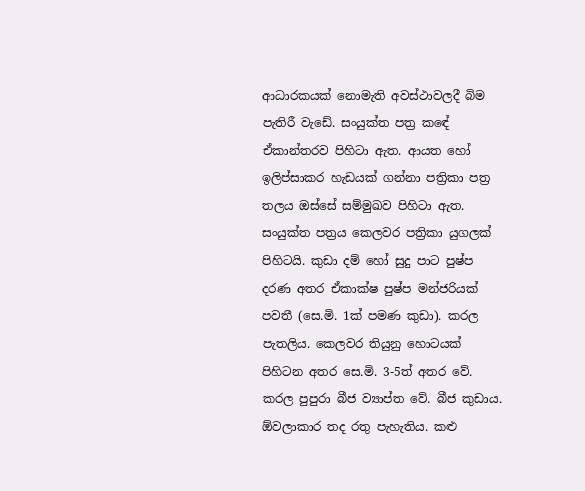ආධාරකයක් නොමැති අවස්ථාවලදී බිම පැතිරී වැඩේ. සංයුක්ත පත්‍ර කඳේ ඒකාන්තරව පිහිටා ඇත. ආයත හෝ ඉලිප්සාකර හැඩයක් ගන්නා පත්‍රිකා පත්‍ර තලය ඔස්සේ සම්මුඛව පිහිටා ඇත. සංයුක්ත පත්‍රය කෙලවර පත්‍රිකා යුගලක් පිහිටයි. කුඩා දම් හෝ සුදු පාට පුෂ්ප දරණ අතර ඒකාක්ෂ පුෂ්ප මන්ජරියක් පවතී (සෙ.මි. 1ක් පමණ කුඩා). කරල පැතලිය. කෙලවර තියුනු හොටයක් පිහිටන අතර සෙ.මි. 3-5ත් අතර වේ. කරල පුපුරා බීජ ව්‍යාප්ත වේ. බීජ කුඩාය. ඕවලාකාර තද රතු පැහැතිය. කළු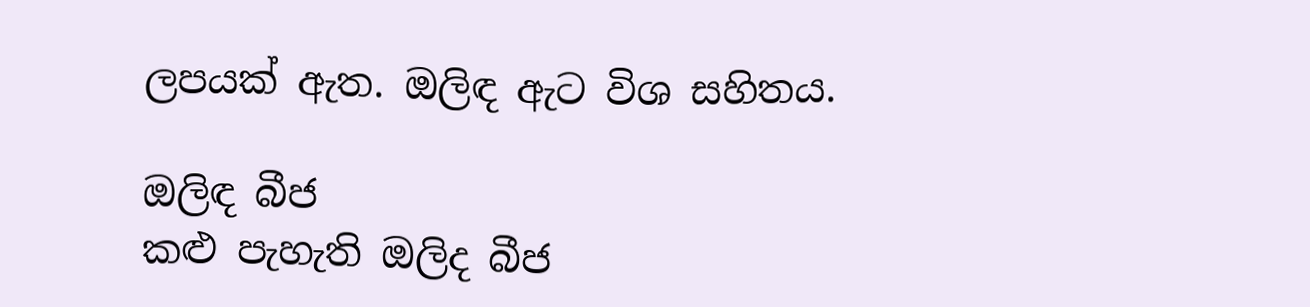ලපයක් ඇත. ඔලිඳ ඇට විශ සහිතය.

ඔලිඳ බීජ
කළු පැහැති ඔලිද බීජ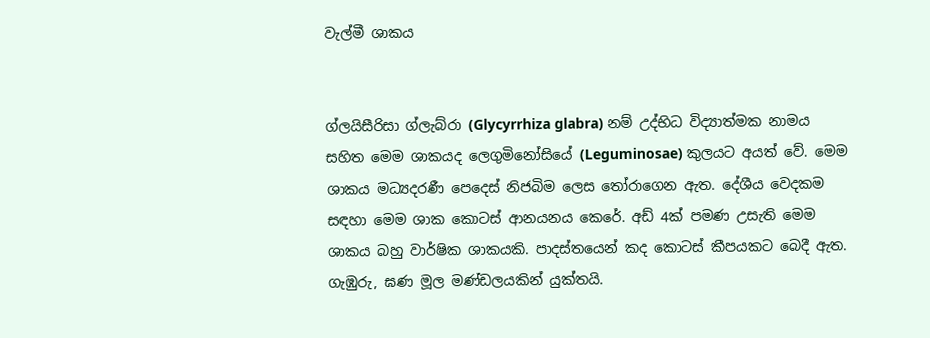වැල්මී ශාකය


ග්ලයිසීරිසා ග්ලැබ්රා (Glycyrrhiza glabra) නම් උද්භිධ විද්‍යාත්මක නාමය සහිත මෙම ශාකයද ලෙගුමිනෝසියේ (Leguminosae) කුලයට අයත් වේ. මෙම ශාකය මධ්‍යදරණී පෙදෙස් නිජබිම ලෙස තෝරාගෙන ඇත. දේශීය වෙදකම සඳහා මෙම ශාක කොටස් ආනයනය කෙරේ. අඩ් 4ක් පමණ උසැති මෙම ශාකය බහු වාර්ෂික ශාකයකි. පාදස්තයෙන් කද කොටස් කීපයකට බෙදී ඇත. ගැඹුරු, ඝණ මූල මණ්ඩලයකින් යුක්තයි.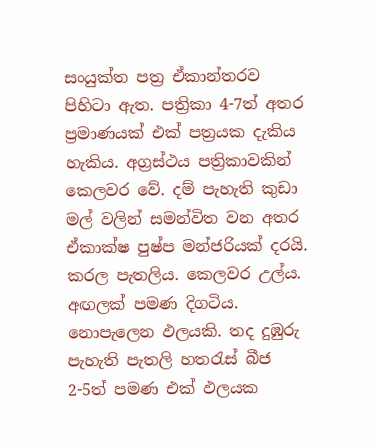සංයුක්ත පත්‍ර ඒකාන්තරව පිහිටා ඇත. පත්‍රිකා 4-7ත් අතර ප්‍රමාණයක් එක් පත්‍රයක දැකිය හැකිය. අග්‍රස්ථය පත්‍රිකාවකින් කෙලවර වේ. දම් පැහැති කුඩා මල් වලින් සමන්විත වන අතර ඒකාක්ෂ පුෂ්ප මන්ජරියක් දරයි. කරල පැතලිය. කෙලවර උල්ය. අඟලක් පමණ දිගටිය. නොපැලෙන ඵලයකි. තද දුඹුරු පැහැති පැතලි හතරැස් බීජ 2-5ත් පමණ එක් ඵලයක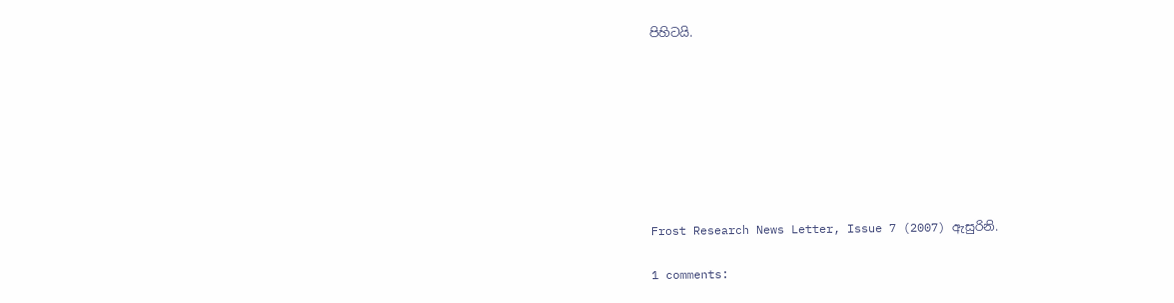පිහිටයි.








Frost Research News Letter, Issue 7 (2007) ඇසුරිනි.

1 comments: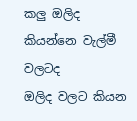කලු ඔලිද කියන්නෙ වැල්මී වලටද
ඔලිද වලට කියන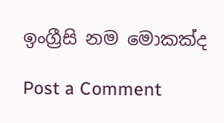ඉංග්‍රීසි නම මොකක්ද

Post a Comment